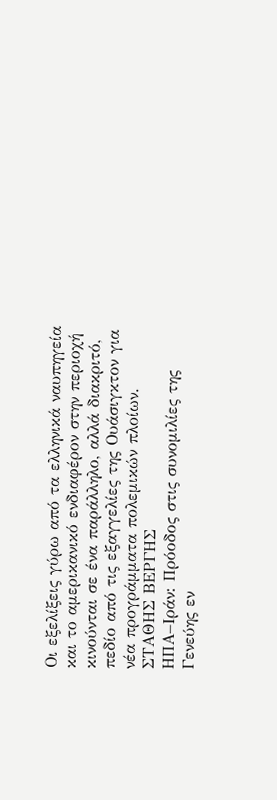Οι εξελίξεις γύρω από τα ελληνικά ναυπηγεία και το αμερικανικό ενδιαφέρον στην περιοχή κινούνται σε ένα παράλληλο, αλλά διακριτό, πεδίο από τις εξαγγελίες της Ουάσιγκτον για νέα προγράμματα πολεμικών πλοίων.
ΣΤΑΘΗΣ ΒΕΡΓΗΣ
ΗΠΑ–Ιράν: Πρόοδος στις συνομιλίες της Γενεύης εν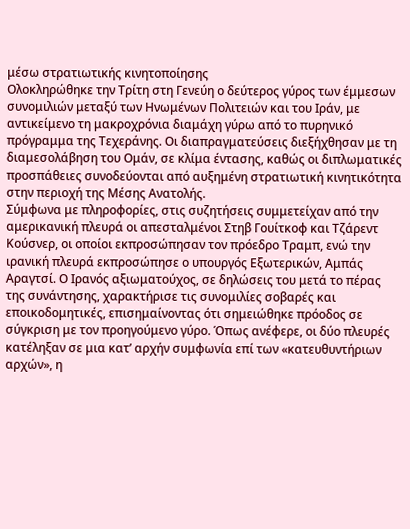μέσω στρατιωτικής κινητοποίησης
Ολοκληρώθηκε την Τρίτη στη Γενεύη ο δεύτερος γύρος των έμμεσων συνομιλιών μεταξύ των Ηνωμένων Πολιτειών και του Ιράν, με αντικείμενο τη μακροχρόνια διαμάχη γύρω από το πυρηνικό πρόγραμμα της Τεχεράνης. Οι διαπραγματεύσεις διεξήχθησαν με τη διαμεσολάβηση του Ομάν, σε κλίμα έντασης, καθώς οι διπλωματικές προσπάθειες συνοδεύονται από αυξημένη στρατιωτική κινητικότητα στην περιοχή της Μέσης Ανατολής.
Σύμφωνα με πληροφορίες, στις συζητήσεις συμμετείχαν από την αμερικανική πλευρά οι απεσταλμένοι Στηβ Γουίτκοφ και Τζάρεντ Κούσνερ, οι οποίοι εκπροσώπησαν τον πρόεδρο Τραμπ, ενώ την ιρανική πλευρά εκπροσώπησε ο υπουργός Εξωτερικών, Αμπάς Αραγτσί. Ο Ιρανός αξιωματούχος, σε δηλώσεις του μετά το πέρας της συνάντησης, χαρακτήρισε τις συνομιλίες σοβαρές και εποικοδομητικές, επισημαίνοντας ότι σημειώθηκε πρόοδος σε σύγκριση με τον προηγούμενο γύρο. Όπως ανέφερε, οι δύο πλευρές κατέληξαν σε μια κατ’ αρχήν συμφωνία επί των «κατευθυντήριων αρχών», η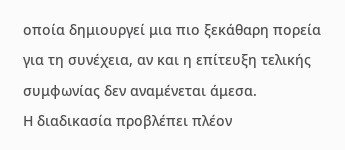οποία δημιουργεί μια πιο ξεκάθαρη πορεία για τη συνέχεια, αν και η επίτευξη τελικής συμφωνίας δεν αναμένεται άμεσα.
Η διαδικασία προβλέπει πλέον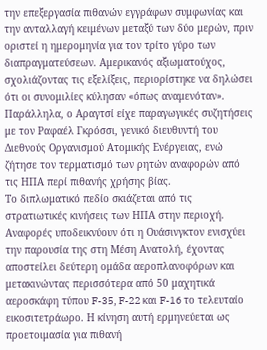την επεξεργασία πιθανών εγγράφων συμφωνίας και την ανταλλαγή κειμένων μεταξύ των δύο μερών, πριν οριστεί η ημερομηνία για τον τρίτο γύρο των διαπραγματεύσεων. Αμερικανός αξιωματούχος, σχολιάζοντας τις εξελίξεις, περιορίστηκε να δηλώσει ότι οι συνομιλίες κύλησαν «όπως αναμενόταν». Παράλληλα, ο Αραγτσί είχε παραγωγικές συζητήσεις με τον Ραφαέλ Γκρόσσι, γενικό διευθυντή του Διεθνούς Οργανισμού Ατομικής Ενέργειας, ενώ ζήτησε τον τερματισμό των ρητών αναφορών από τις ΗΠΑ περί πιθανής χρήσης βίας.
Το διπλωματικό πεδίο σκιάζεται από τις στρατιωτικές κινήσεις των ΗΠΑ στην περιοχή. Αναφορές υποδεικνύουν ότι η Ουάσινγκτον ενισχύει την παρουσία της στη Μέση Ανατολή, έχοντας αποστείλει δεύτερη ομάδα αεροπλανοφόρων και μετακινώντας περισσότερα από 50 μαχητικά αεροσκάφη τύπου F-35, F-22 και F-16 το τελευταίο εικοσιτετράωρο. Η κίνηση αυτή ερμηνεύεται ως προετοιμασία για πιθανή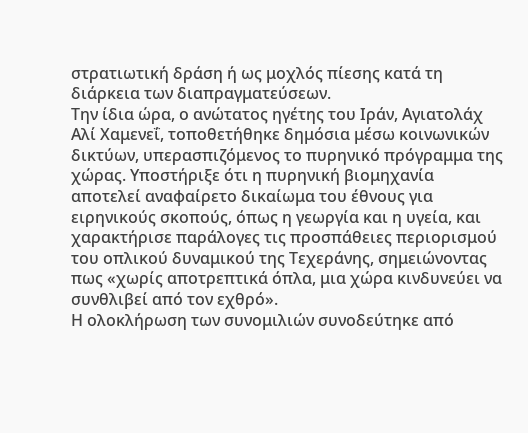στρατιωτική δράση ή ως μοχλός πίεσης κατά τη διάρκεια των διαπραγματεύσεων.
Την ίδια ώρα, ο ανώτατος ηγέτης του Ιράν, Αγιατολάχ Αλί Χαμενεΐ, τοποθετήθηκε δημόσια μέσω κοινωνικών δικτύων, υπερασπιζόμενος το πυρηνικό πρόγραμμα της χώρας. Υποστήριξε ότι η πυρηνική βιομηχανία αποτελεί αναφαίρετο δικαίωμα του έθνους για ειρηνικούς σκοπούς, όπως η γεωργία και η υγεία, και χαρακτήρισε παράλογες τις προσπάθειες περιορισμού του οπλικού δυναμικού της Τεχεράνης, σημειώνοντας πως «χωρίς αποτρεπτικά όπλα, μια χώρα κινδυνεύει να συνθλιβεί από τον εχθρό».
Η ολοκλήρωση των συνομιλιών συνοδεύτηκε από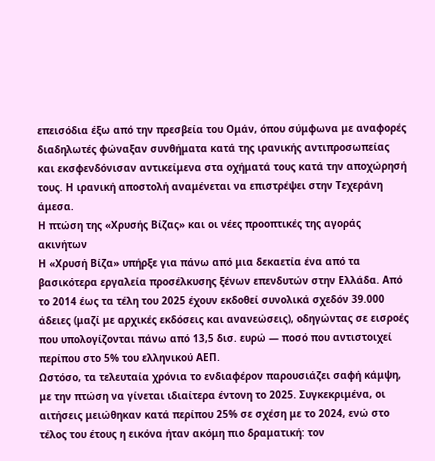επεισόδια έξω από την πρεσβεία του Ομάν, όπου σύμφωνα με αναφορές διαδηλωτές φώναξαν συνθήματα κατά της ιρανικής αντιπροσωπείας και εκσφενδόνισαν αντικείμενα στα οχήματά τους κατά την αποχώρησή τους. Η ιρανική αποστολή αναμένεται να επιστρέψει στην Τεχεράνη άμεσα.
Η πτώση της «Χρυσής Βίζας» και οι νέες προοπτικές της αγοράς ακινήτων
Η «Χρυσή Βίζα» υπήρξε για πάνω από μια δεκαετία ένα από τα βασικότερα εργαλεία προσέλκυσης ξένων επενδυτών στην Ελλάδα. Από το 2014 έως τα τέλη του 2025 έχουν εκδοθεί συνολικά σχεδόν 39.000 άδειες (μαζί με αρχικές εκδόσεις και ανανεώσεις), οδηγώντας σε εισροές που υπολογίζονται πάνω από 13,5 δισ. ευρώ — ποσό που αντιστοιχεί περίπου στο 5% του ελληνικού ΑΕΠ.
Ωστόσο, τα τελευταία χρόνια το ενδιαφέρον παρουσιάζει σαφή κάμψη, με την πτώση να γίνεται ιδιαίτερα έντονη το 2025. Συγκεκριμένα, οι αιτήσεις μειώθηκαν κατά περίπου 25% σε σχέση με το 2024, ενώ στο τέλος του έτους η εικόνα ήταν ακόμη πιο δραματική: τον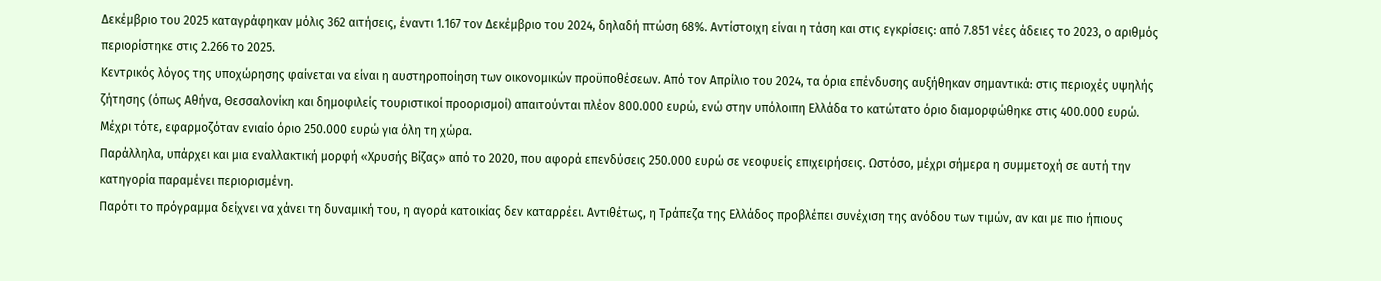Δεκέμβριο του 2025 καταγράφηκαν μόλις 362 αιτήσεις, έναντι 1.167 τον Δεκέμβριο του 2024, δηλαδή πτώση 68%. Αντίστοιχη είναι η τάση και στις εγκρίσεις: από 7.851 νέες άδειες το 2023, ο αριθμός περιορίστηκε στις 2.266 το 2025.
Κεντρικός λόγος της υποχώρησης φαίνεται να είναι η αυστηροποίηση των οικονομικών προϋποθέσεων. Από τον Απρίλιο του 2024, τα όρια επένδυσης αυξήθηκαν σημαντικά: στις περιοχές υψηλής ζήτησης (όπως Αθήνα, Θεσσαλονίκη και δημοφιλείς τουριστικοί προορισμοί) απαιτούνται πλέον 800.000 ευρώ, ενώ στην υπόλοιπη Ελλάδα το κατώτατο όριο διαμορφώθηκε στις 400.000 ευρώ. Μέχρι τότε, εφαρμοζόταν ενιαίο όριο 250.000 ευρώ για όλη τη χώρα.
Παράλληλα, υπάρχει και μια εναλλακτική μορφή «Χρυσής Βίζας» από το 2020, που αφορά επενδύσεις 250.000 ευρώ σε νεοφυείς επιχειρήσεις. Ωστόσο, μέχρι σήμερα η συμμετοχή σε αυτή την κατηγορία παραμένει περιορισμένη.
Παρότι το πρόγραμμα δείχνει να χάνει τη δυναμική του, η αγορά κατοικίας δεν καταρρέει. Αντιθέτως, η Τράπεζα της Ελλάδος προβλέπει συνέχιση της ανόδου των τιμών, αν και με πιο ήπιους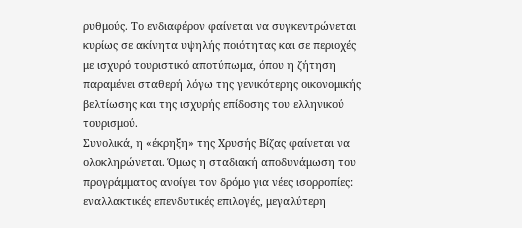ρυθμούς. Το ενδιαφέρον φαίνεται να συγκεντρώνεται κυρίως σε ακίνητα υψηλής ποιότητας και σε περιοχές με ισχυρό τουριστικό αποτύπωμα, όπου η ζήτηση παραμένει σταθερή λόγω της γενικότερης οικονομικής βελτίωσης και της ισχυρής επίδοσης του ελληνικού τουρισμού.
Συνολικά, η «έκρηξη» της Χρυσής Βίζας φαίνεται να ολοκληρώνεται. Όμως η σταδιακή αποδυνάμωση του προγράμματος ανοίγει τον δρόμο για νέες ισορροπίες: εναλλακτικές επενδυτικές επιλογές, μεγαλύτερη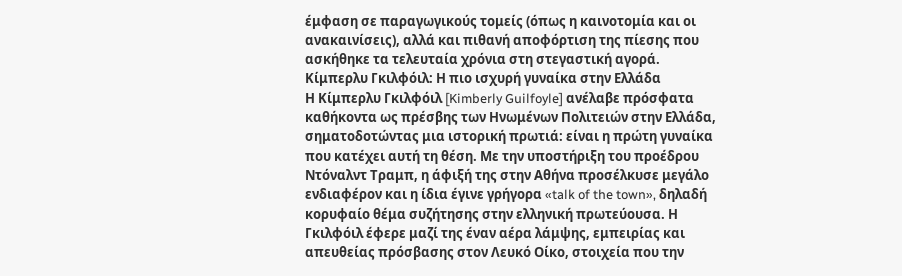έμφαση σε παραγωγικούς τομείς (όπως η καινοτομία και οι ανακαινίσεις), αλλά και πιθανή αποφόρτιση της πίεσης που ασκήθηκε τα τελευταία χρόνια στη στεγαστική αγορά.
Κίμπερλυ Γκιλφόιλ: Η πιο ισχυρή γυναίκα στην Ελλάδα
Η Κίμπερλυ Γκιλφόιλ [Kimberly Guilfoyle] ανέλαβε πρόσφατα καθήκοντα ως πρέσβης των Ηνωμένων Πολιτειών στην Ελλάδα, σηματοδοτώντας μια ιστορική πρωτιά: είναι η πρώτη γυναίκα που κατέχει αυτή τη θέση. Με την υποστήριξη του προέδρου Ντόναλντ Τραμπ, η άφιξή της στην Αθήνα προσέλκυσε μεγάλο ενδιαφέρον και η ίδια έγινε γρήγορα «talk of the town», δηλαδή κορυφαίο θέμα συζήτησης στην ελληνική πρωτεύουσα. Η Γκιλφόιλ έφερε μαζί της έναν αέρα λάμψης, εμπειρίας και απευθείας πρόσβασης στον Λευκό Οίκο, στοιχεία που την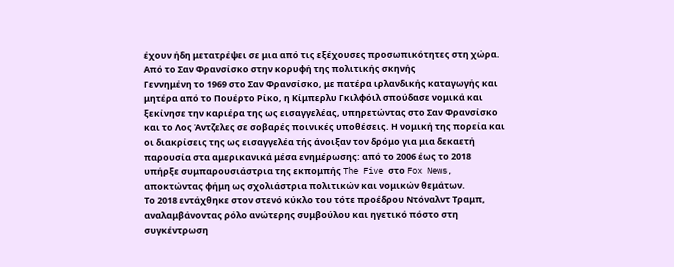έχουν ήδη μετατρέψει σε μια από τις εξέχουσες προσωπικότητες στη χώρα.
Από το Σαν Φρανσίσκο στην κορυφή της πολιτικής σκηνής
Γεννημένη το 1969 στο Σαν Φρανσίσκο, με πατέρα ιρλανδικής καταγωγής και μητέρα από το Πουέρτο Ρίκο, η Κίμπερλυ Γκιλφόιλ σπούδασε νομικά και ξεκίνησε την καριέρα της ως εισαγγελέας, υπηρετώντας στο Σαν Φρανσίσκο και το Λος Άντζελες σε σοβαρές ποινικές υποθέσεις. Η νομική της πορεία και οι διακρίσεις της ως εισαγγελέα τής άνοιξαν τον δρόμο για μια δεκαετή παρουσία στα αμερικανικά μέσα ενημέρωσης: από το 2006 έως το 2018 υπήρξε συμπαρουσιάστρια της εκπομπής The Five στο Fox News, αποκτώντας φήμη ως σχολιάστρια πολιτικών και νομικών θεμάτων.
Το 2018 εντάχθηκε στον στενό κύκλο του τότε προέδρου Ντόναλντ Τραμπ, αναλαμβάνοντας ρόλο ανώτερης συμβούλου και ηγετικό πόστο στη συγκέντρωση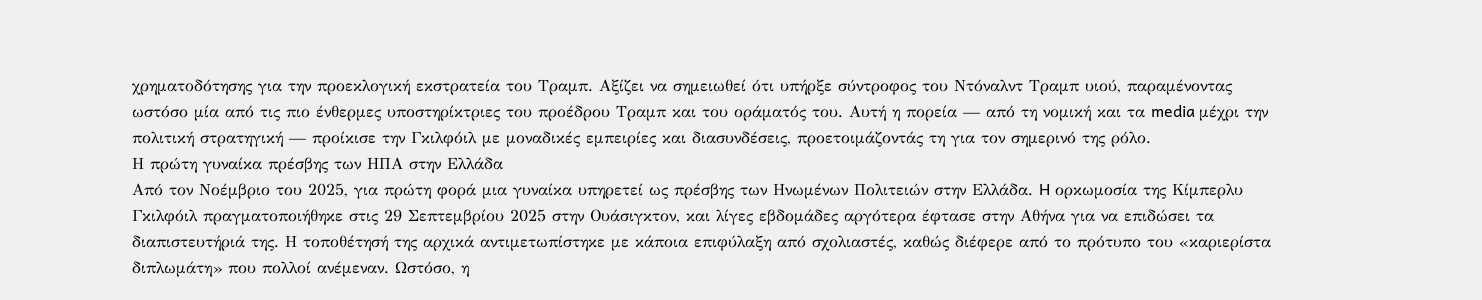χρηματοδότησης για την προεκλογική εκστρατεία του Τραμπ. Αξίζει να σημειωθεί ότι υπήρξε σύντροφος του Ντόναλντ Τραμπ υιού, παραμένοντας ωστόσο μία από τις πιο ένθερμες υποστηρίκτριες του προέδρου Τραμπ και του οράματός του. Αυτή η πορεία — από τη νομική και τα media μέχρι την πολιτική στρατηγική — προίκισε την Γκιλφόιλ με μοναδικές εμπειρίες και διασυνδέσεις, προετοιμάζοντάς τη για τον σημερινό της ρόλο.
Η πρώτη γυναίκα πρέσβης των ΗΠΑ στην Ελλάδα
Από τον Νοέμβριο του 2025, για πρώτη φορά μια γυναίκα υπηρετεί ως πρέσβης των Ηνωμένων Πολιτειών στην Ελλάδα. H ορκωμοσία της Κίμπερλυ Γκιλφόιλ πραγματοποιήθηκε στις 29 Σεπτεμβρίου 2025 στην Ουάσιγκτον, και λίγες εβδομάδες αργότερα έφτασε στην Αθήνα για να επιδώσει τα διαπιστευτήριά της. Η τοποθέτησή της αρχικά αντιμετωπίστηκε με κάποια επιφύλαξη από σχολιαστές, καθώς διέφερε από το πρότυπο του «καριερίστα διπλωμάτη» που πολλοί ανέμεναν. Ωστόσο, η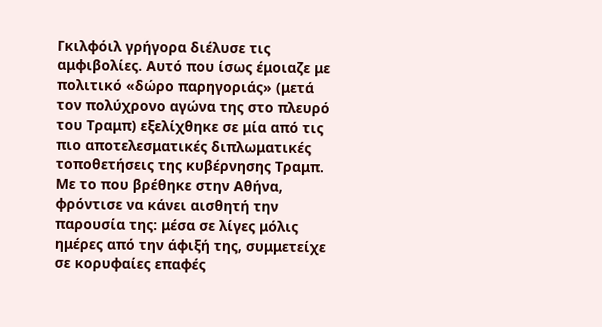Γκιλφόιλ γρήγορα διέλυσε τις αμφιβολίες. Αυτό που ίσως έμοιαζε με πολιτικό «δώρο παρηγοριάς» (μετά τον πολύχρονο αγώνα της στο πλευρό του Τραμπ) εξελίχθηκε σε μία από τις πιο αποτελεσματικές διπλωματικές τοποθετήσεις της κυβέρνησης Τραμπ. Με το που βρέθηκε στην Αθήνα, φρόντισε να κάνει αισθητή την παρουσία της: μέσα σε λίγες μόλις ημέρες από την άφιξή της, συμμετείχε σε κορυφαίες επαφές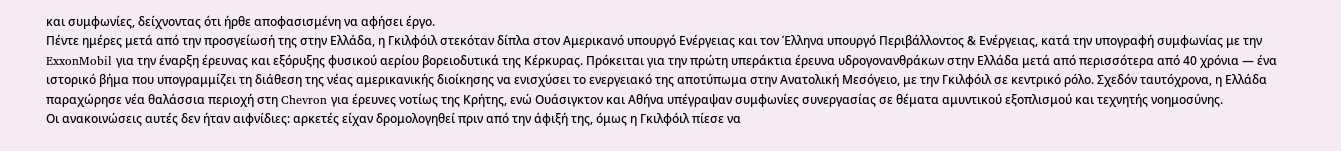και συμφωνίες, δείχνοντας ότι ήρθε αποφασισμένη να αφήσει έργο.
Πέντε ημέρες μετά από την προσγείωσή της στην Ελλάδα, η Γκιλφόιλ στεκόταν δίπλα στον Αμερικανό υπουργό Ενέργειας και τον Έλληνα υπουργό Περιβάλλοντος & Ενέργειας, κατά την υπογραφή συμφωνίας με την ExxonMobil για την έναρξη έρευνας και εξόρυξης φυσικού αερίου βορειοδυτικά της Κέρκυρας. Πρόκειται για την πρώτη υπεράκτια έρευνα υδρογονανθράκων στην Ελλάδα μετά από περισσότερα από 40 χρόνια — ένα ιστορικό βήμα που υπογραμμίζει τη διάθεση της νέας αμερικανικής διοίκησης να ενισχύσει το ενεργειακό της αποτύπωμα στην Ανατολική Μεσόγειο, με την Γκιλφόιλ σε κεντρικό ρόλο. Σχεδόν ταυτόχρονα, η Ελλάδα παραχώρησε νέα θαλάσσια περιοχή στη Chevron για έρευνες νοτίως της Κρήτης, ενώ Ουάσιγκτον και Αθήνα υπέγραψαν συμφωνίες συνεργασίας σε θέματα αμυντικού εξοπλισμού και τεχνητής νοημοσύνης.
Οι ανακοινώσεις αυτές δεν ήταν αιφνίδιες: αρκετές είχαν δρομολογηθεί πριν από την άφιξή της, όμως η Γκιλφόιλ πίεσε να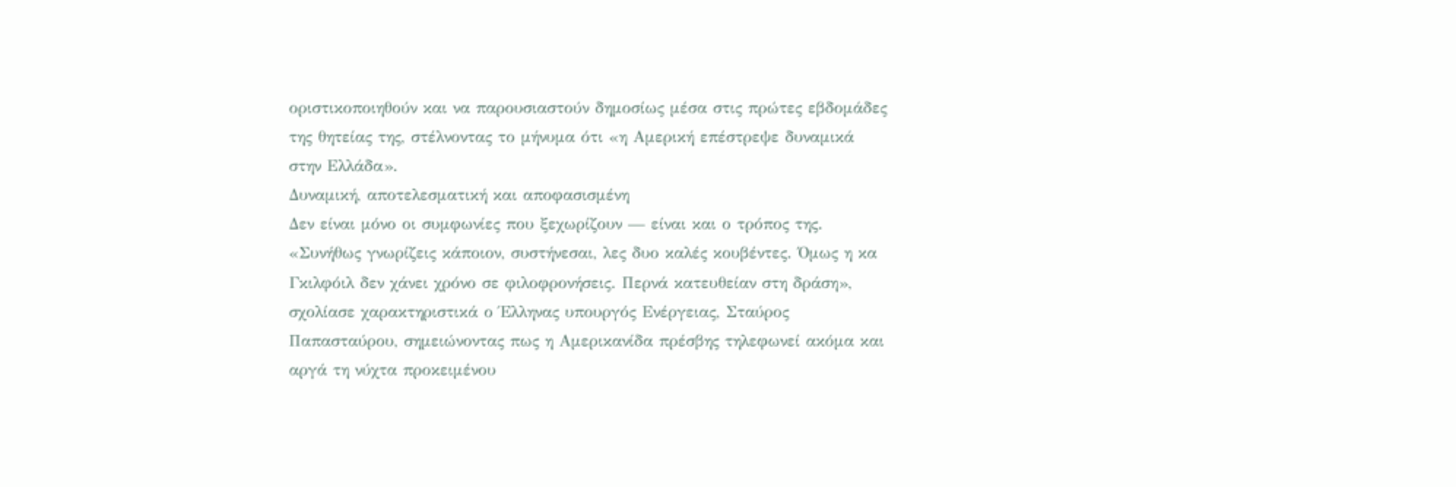οριστικοποιηθούν και να παρουσιαστούν δημοσίως μέσα στις πρώτες εβδομάδες της θητείας της, στέλνοντας το μήνυμα ότι «η Αμερική επέστρεψε δυναμικά στην Ελλάδα».
Δυναμική, αποτελεσματική και αποφασισμένη
Δεν είναι μόνο οι συμφωνίες που ξεχωρίζουν — είναι και ο τρόπος της. «Συνήθως γνωρίζεις κάποιον, συστήνεσαι, λες δυο καλές κουβέντες. Όμως η κα Γκιλφόιλ δεν χάνει χρόνο σε φιλοφρονήσεις. Περνά κατευθείαν στη δράση», σχολίασε χαρακτηριστικά ο Έλληνας υπουργός Ενέργειας, Σταύρος Παπασταύρου, σημειώνοντας πως η Αμερικανίδα πρέσβης τηλεφωνεί ακόμα και αργά τη νύχτα προκειμένου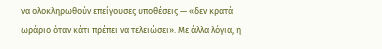να ολοκληρωθούν επείγουσες υποθέσεις — «δεν κρατά ωράριο όταν κάτι πρέπει να τελειώσει». Με άλλα λόγια, η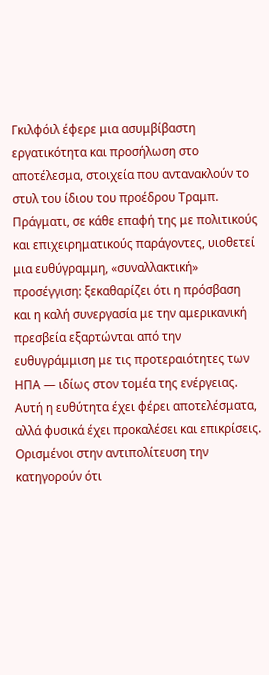Γκιλφόιλ έφερε μια ασυμβίβαστη εργατικότητα και προσήλωση στο αποτέλεσμα, στοιχεία που αντανακλούν το στυλ του ίδιου του προέδρου Τραμπ. Πράγματι, σε κάθε επαφή της με πολιτικούς και επιχειρηματικούς παράγοντες, υιοθετεί μια ευθύγραμμη, «συναλλακτική» προσέγγιση: ξεκαθαρίζει ότι η πρόσβαση και η καλή συνεργασία με την αμερικανική πρεσβεία εξαρτώνται από την ευθυγράμμιση με τις προτεραιότητες των ΗΠΑ — ιδίως στον τομέα της ενέργειας.
Αυτή η ευθύτητα έχει φέρει αποτελέσματα, αλλά φυσικά έχει προκαλέσει και επικρίσεις. Ορισμένοι στην αντιπολίτευση την κατηγορούν ότι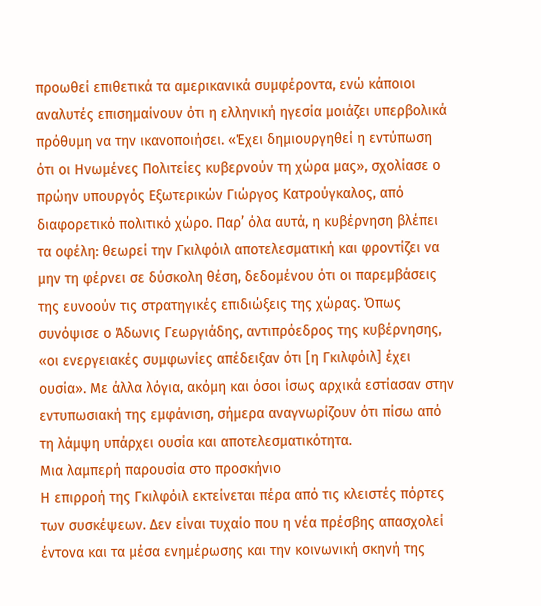προωθεί επιθετικά τα αμερικανικά συμφέροντα, ενώ κάποιοι αναλυτές επισημαίνουν ότι η ελληνική ηγεσία μοιάζει υπερβολικά πρόθυμη να την ικανοποιήσει. «Έχει δημιουργηθεί η εντύπωση ότι οι Ηνωμένες Πολιτείες κυβερνούν τη χώρα μας», σχολίασε ο πρώην υπουργός Εξωτερικών Γιώργος Κατρούγκαλος, από διαφορετικό πολιτικό χώρο. Παρ’ όλα αυτά, η κυβέρνηση βλέπει τα οφέλη: θεωρεί την Γκιλφόιλ αποτελεσματική και φροντίζει να μην τη φέρνει σε δύσκολη θέση, δεδομένου ότι οι παρεμβάσεις της ευνοούν τις στρατηγικές επιδιώξεις της χώρας. Όπως συνόψισε ο Άδωνις Γεωργιάδης, αντιπρόεδρος της κυβέρνησης, «οι ενεργειακές συμφωνίες απέδειξαν ότι [η Γκιλφόιλ] έχει ουσία». Με άλλα λόγια, ακόμη και όσοι ίσως αρχικά εστίασαν στην εντυπωσιακή της εμφάνιση, σήμερα αναγνωρίζουν ότι πίσω από τη λάμψη υπάρχει ουσία και αποτελεσματικότητα.
Μια λαμπερή παρουσία στο προσκήνιο
Η επιρροή της Γκιλφόιλ εκτείνεται πέρα από τις κλειστές πόρτες των συσκέψεων. Δεν είναι τυχαίο που η νέα πρέσβης απασχολεί έντονα και τα μέσα ενημέρωσης και την κοινωνική σκηνή της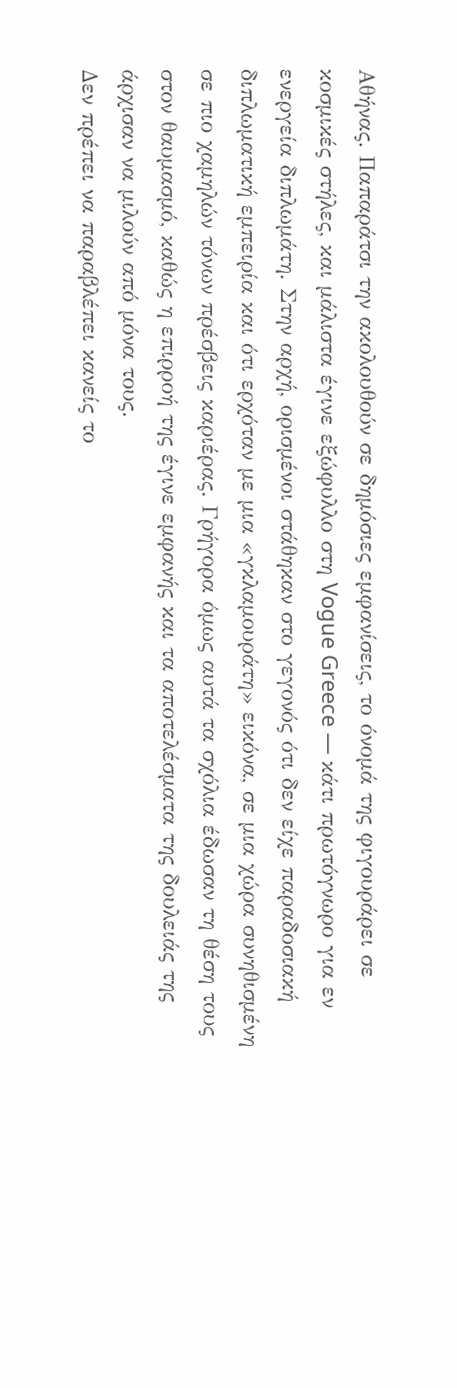Αθήνας. Παπαράτσι την ακολουθούν σε δημόσιες εμφανίσεις, το όνομά της φιγουράρει σε κοσμικές στήλες, και μάλιστα έγινε εξώφυλλο στη Vogue Greece — κάτι πρωτόγνωρο για εν ενεργεία διπλωμάτη. Στην αρχή, ορισμένοι στάθηκαν στο γεγονός ότι δεν είχε παραδοσιακή διπλωματική εμπειρία και ότι ερχόταν με μια «γκλαμουράτη» εικόνα, σε μια χώρα συνηθισμένη σε πιο χαμηλών τόνων πρέσβεις καριέρας. Γρήγορα όμως αυτά τα σχόλια έδωσαν τη θέση τους στον θαυμασμό, καθώς η επιρροή της έγινε εμφανής και τα αποτελέσματα της δουλειάς της άρχισαν να μιλούν από μόνα τους.
Δεν πρέπει να παραβλέπει κανείς το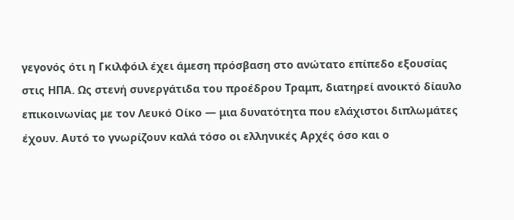γεγονός ότι η Γκιλφόιλ έχει άμεση πρόσβαση στο ανώτατο επίπεδο εξουσίας στις ΗΠΑ. Ως στενή συνεργάτιδα του προέδρου Τραμπ, διατηρεί ανοικτό δίαυλο επικοινωνίας με τον Λευκό Οίκο — μια δυνατότητα που ελάχιστοι διπλωμάτες έχουν. Αυτό το γνωρίζουν καλά τόσο οι ελληνικές Αρχές όσο και ο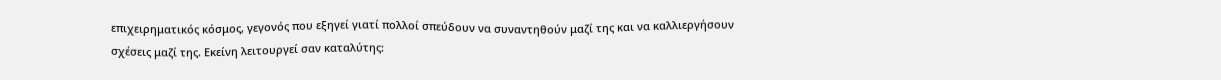επιχειρηματικός κόσμος, γεγονός που εξηγεί γιατί πολλοί σπεύδουν να συναντηθούν μαζί της και να καλλιεργήσουν σχέσεις μαζί της. Εκείνη λειτουργεί σαν καταλύτης: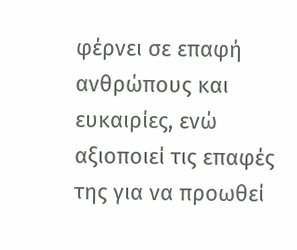φέρνει σε επαφή ανθρώπους και ευκαιρίες, ενώ αξιοποιεί τις επαφές της για να προωθεί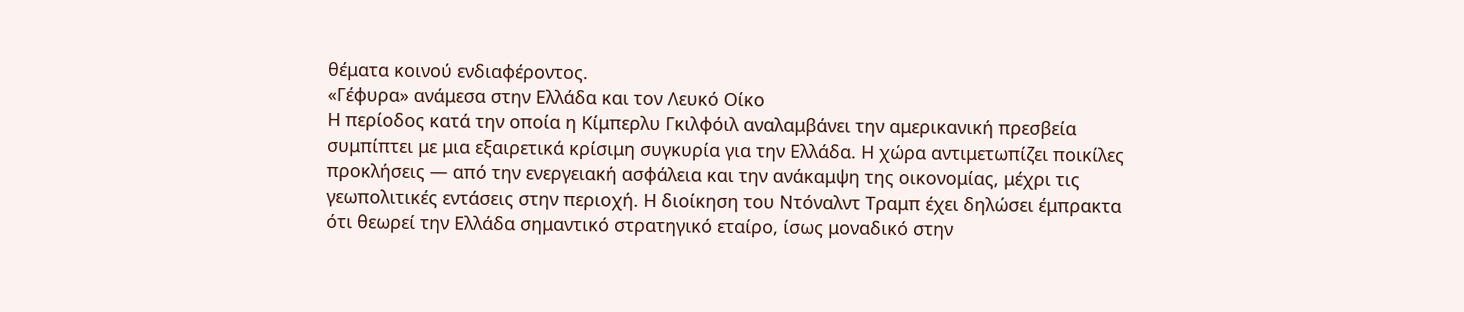θέματα κοινού ενδιαφέροντος.
«Γέφυρα» ανάμεσα στην Ελλάδα και τον Λευκό Οίκο
Η περίοδος κατά την οποία η Κίμπερλυ Γκιλφόιλ αναλαμβάνει την αμερικανική πρεσβεία συμπίπτει με μια εξαιρετικά κρίσιμη συγκυρία για την Ελλάδα. Η χώρα αντιμετωπίζει ποικίλες προκλήσεις — από την ενεργειακή ασφάλεια και την ανάκαμψη της οικονομίας, μέχρι τις γεωπολιτικές εντάσεις στην περιοχή. Η διοίκηση του Ντόναλντ Τραμπ έχει δηλώσει έμπρακτα ότι θεωρεί την Ελλάδα σημαντικό στρατηγικό εταίρο, ίσως μοναδικό στην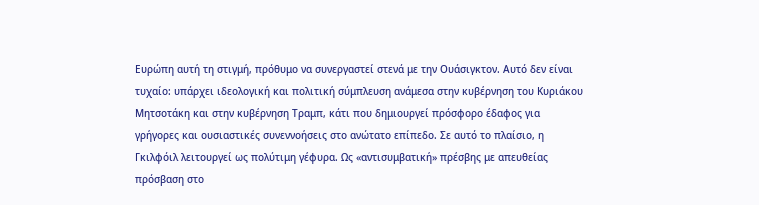Ευρώπη αυτή τη στιγμή, πρόθυμο να συνεργαστεί στενά με την Ουάσιγκτον. Αυτό δεν είναι τυχαίο: υπάρχει ιδεολογική και πολιτική σύμπλευση ανάμεσα στην κυβέρνηση του Κυριάκου Μητσοτάκη και στην κυβέρνηση Τραμπ, κάτι που δημιουργεί πρόσφορο έδαφος για γρήγορες και ουσιαστικές συνεννοήσεις στο ανώτατο επίπεδο. Σε αυτό το πλαίσιο, η Γκιλφόιλ λειτουργεί ως πολύτιμη γέφυρα. Ως «αντισυμβατική» πρέσβης με απευθείας πρόσβαση στο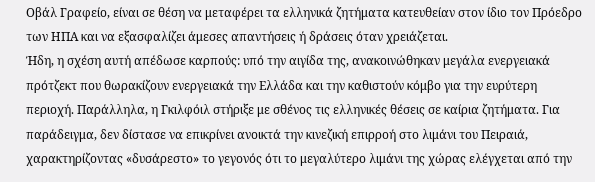Οβάλ Γραφείο, είναι σε θέση να μεταφέρει τα ελληνικά ζητήματα κατευθείαν στον ίδιο τον Πρόεδρο των ΗΠΑ και να εξασφαλίζει άμεσες απαντήσεις ή δράσεις όταν χρειάζεται.
Ήδη, η σχέση αυτή απέδωσε καρπούς: υπό την αιγίδα της, ανακοινώθηκαν μεγάλα ενεργειακά πρότζεκτ που θωρακίζουν ενεργειακά την Ελλάδα και την καθιστούν κόμβο για την ευρύτερη περιοχή. Παράλληλα, η Γκιλφόιλ στήριξε με σθένος τις ελληνικές θέσεις σε καίρια ζητήματα. Για παράδειγμα, δεν δίστασε να επικρίνει ανοικτά την κινεζική επιρροή στο λιμάνι του Πειραιά, χαρακτηρίζοντας «δυσάρεστο» το γεγονός ότι το μεγαλύτερο λιμάνι της χώρας ελέγχεται από την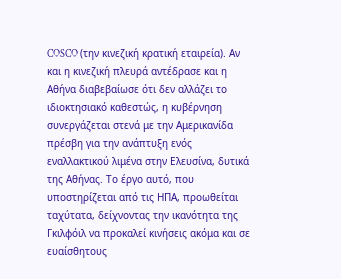COSCO (την κινεζική κρατική εταιρεία). Αν και η κινεζική πλευρά αντέδρασε και η Αθήνα διαβεβαίωσε ότι δεν αλλάζει το ιδιοκτησιακό καθεστώς, η κυβέρνηση συνεργάζεται στενά με την Αμερικανίδα πρέσβη για την ανάπτυξη ενός εναλλακτικού λιμένα στην Ελευσίνα, δυτικά της Αθήνας. Το έργο αυτό, που υποστηρίζεται από τις ΗΠΑ, προωθείται ταχύτατα, δείχνοντας την ικανότητα της Γκιλφόιλ να προκαλεί κινήσεις ακόμα και σε ευαίσθητους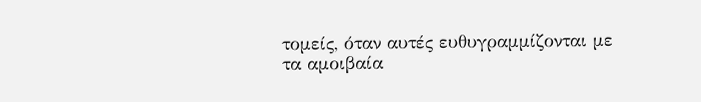τομείς, όταν αυτές ευθυγραμμίζονται με τα αμοιβαία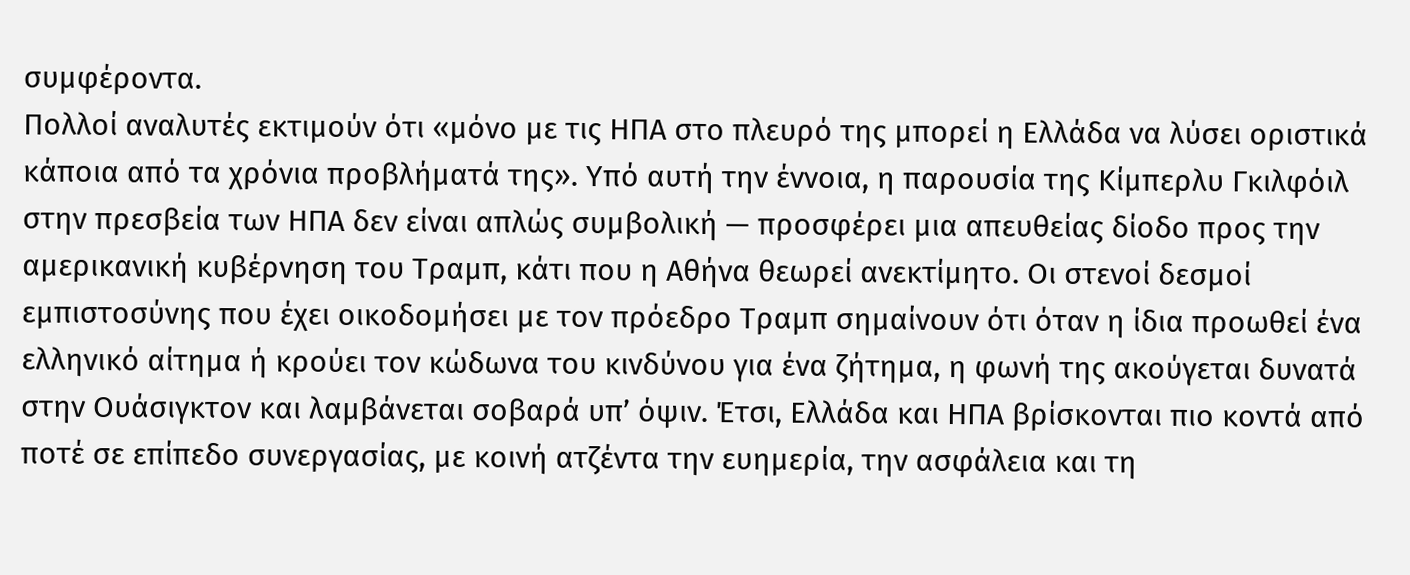συμφέροντα.
Πολλοί αναλυτές εκτιμούν ότι «μόνο με τις ΗΠΑ στο πλευρό της μπορεί η Ελλάδα να λύσει οριστικά κάποια από τα χρόνια προβλήματά της». Υπό αυτή την έννοια, η παρουσία της Κίμπερλυ Γκιλφόιλ στην πρεσβεία των ΗΠΑ δεν είναι απλώς συμβολική — προσφέρει μια απευθείας δίοδο προς την αμερικανική κυβέρνηση του Τραμπ, κάτι που η Αθήνα θεωρεί ανεκτίμητο. Οι στενοί δεσμοί εμπιστοσύνης που έχει οικοδομήσει με τον πρόεδρο Τραμπ σημαίνουν ότι όταν η ίδια προωθεί ένα ελληνικό αίτημα ή κρούει τον κώδωνα του κινδύνου για ένα ζήτημα, η φωνή της ακούγεται δυνατά στην Ουάσιγκτον και λαμβάνεται σοβαρά υπ’ όψιν. Έτσι, Ελλάδα και ΗΠΑ βρίσκονται πιο κοντά από ποτέ σε επίπεδο συνεργασίας, με κοινή ατζέντα την ευημερία, την ασφάλεια και τη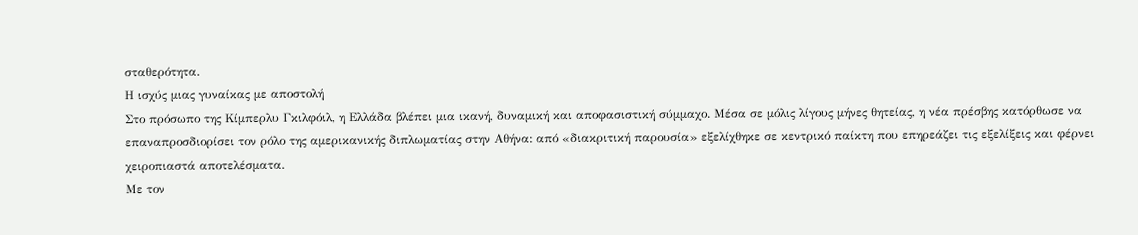σταθερότητα.
Η ισχύς μιας γυναίκας με αποστολή
Στο πρόσωπο της Κίμπερλυ Γκιλφόιλ, η Ελλάδα βλέπει μια ικανή, δυναμική και αποφασιστική σύμμαχο. Μέσα σε μόλις λίγους μήνες θητείας, η νέα πρέσβης κατόρθωσε να επαναπροσδιορίσει τον ρόλο της αμερικανικής διπλωματίας στην Αθήνα: από «διακριτική παρουσία» εξελίχθηκε σε κεντρικό παίκτη που επηρεάζει τις εξελίξεις και φέρνει χειροπιαστά αποτελέσματα.
Με τον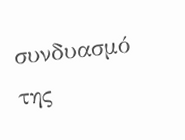συνδυασμό της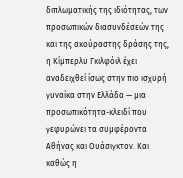διπλωματικής της ιδιότητας, των προσωπικών διασυνδέσεών της και της ακούραστης δράσης της, η Κίμπερλυ Γκιλφόιλ έχει αναδειχθεί ίσως στην πιο ισχυρή γυναίκα στην Ελλάδα — μια προσωπικότητα-κλειδί που γεφυρώνει τα συμφέροντα Αθήνας και Ουάσιγκτον. Και καθώς η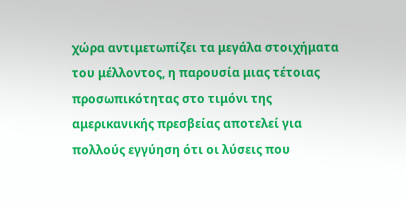χώρα αντιμετωπίζει τα μεγάλα στοιχήματα του μέλλοντος, η παρουσία μιας τέτοιας προσωπικότητας στο τιμόνι της αμερικανικής πρεσβείας αποτελεί για πολλούς εγγύηση ότι οι λύσεις που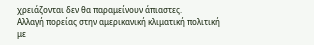χρειάζονται δεν θα παραμείνουν άπιαστες.
Αλλαγή πορείας στην αμερικανική κλιματική πολιτική με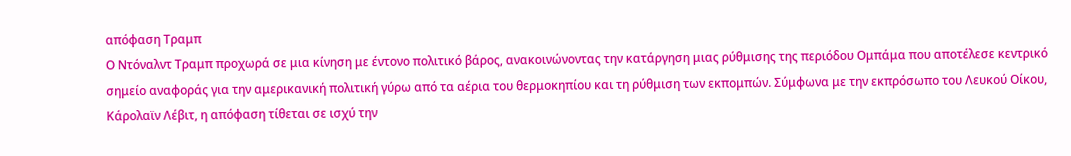απόφαση Τραμπ
Ο Ντόναλντ Τραμπ προχωρά σε μια κίνηση με έντονο πολιτικό βάρος, ανακοινώνοντας την κατάργηση μιας ρύθμισης της περιόδου Ομπάμα που αποτέλεσε κεντρικό σημείο αναφοράς για την αμερικανική πολιτική γύρω από τα αέρια του θερμοκηπίου και τη ρύθμιση των εκπομπών. Σύμφωνα με την εκπρόσωπο του Λευκού Οίκου, Κάρολαϊν Λέβιτ, η απόφαση τίθεται σε ισχύ την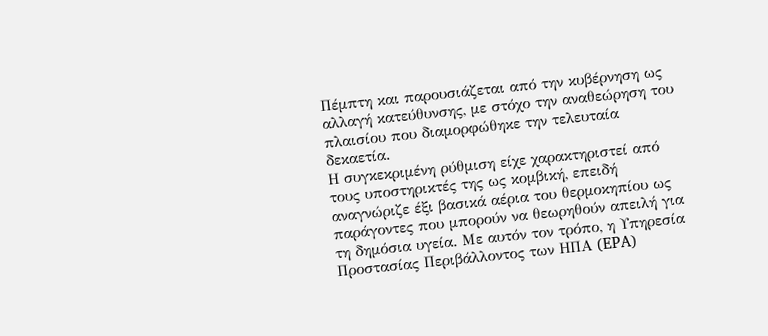Πέμπτη και παρουσιάζεται από την κυβέρνηση ως αλλαγή κατεύθυνσης, με στόχο την αναθεώρηση του πλαισίου που διαμορφώθηκε την τελευταία δεκαετία.
Η συγκεκριμένη ρύθμιση είχε χαρακτηριστεί από τους υποστηρικτές της ως κομβική, επειδή αναγνώριζε έξι βασικά αέρια του θερμοκηπίου ως παράγοντες που μπορούν να θεωρηθούν απειλή για τη δημόσια υγεία. Με αυτόν τον τρόπο, η Υπηρεσία Προστασίας Περιβάλλοντος των ΗΠΑ (EPA)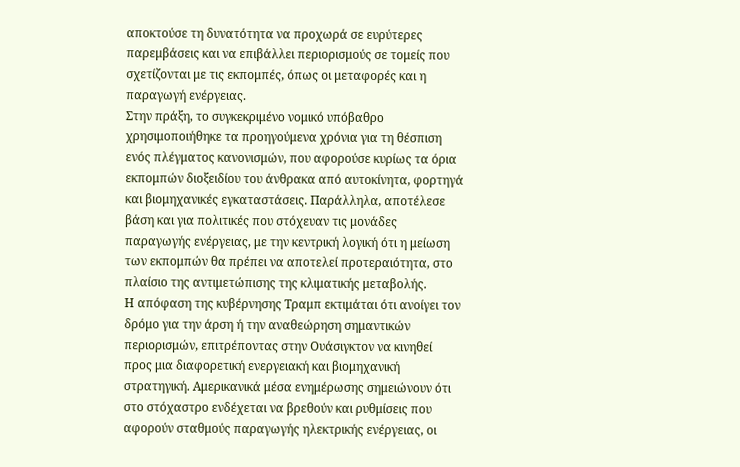αποκτούσε τη δυνατότητα να προχωρά σε ευρύτερες παρεμβάσεις και να επιβάλλει περιορισμούς σε τομείς που σχετίζονται με τις εκπομπές, όπως οι μεταφορές και η παραγωγή ενέργειας.
Στην πράξη, το συγκεκριμένο νομικό υπόβαθρο χρησιμοποιήθηκε τα προηγούμενα χρόνια για τη θέσπιση ενός πλέγματος κανονισμών, που αφορούσε κυρίως τα όρια εκπομπών διοξειδίου του άνθρακα από αυτοκίνητα, φορτηγά και βιομηχανικές εγκαταστάσεις. Παράλληλα, αποτέλεσε βάση και για πολιτικές που στόχευαν τις μονάδες παραγωγής ενέργειας, με την κεντρική λογική ότι η μείωση των εκπομπών θα πρέπει να αποτελεί προτεραιότητα, στο πλαίσιο της αντιμετώπισης της κλιματικής μεταβολής.
Η απόφαση της κυβέρνησης Τραμπ εκτιμάται ότι ανοίγει τον δρόμο για την άρση ή την αναθεώρηση σημαντικών περιορισμών, επιτρέποντας στην Ουάσιγκτον να κινηθεί προς μια διαφορετική ενεργειακή και βιομηχανική στρατηγική. Αμερικανικά μέσα ενημέρωσης σημειώνουν ότι στο στόχαστρο ενδέχεται να βρεθούν και ρυθμίσεις που αφορούν σταθμούς παραγωγής ηλεκτρικής ενέργειας, οι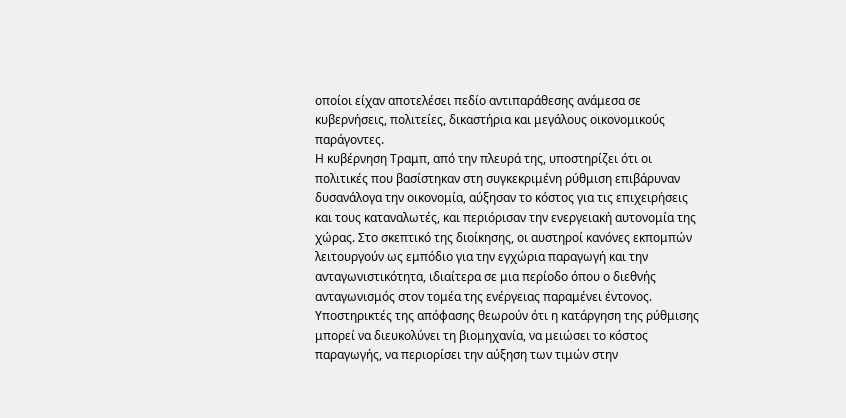οποίοι είχαν αποτελέσει πεδίο αντιπαράθεσης ανάμεσα σε κυβερνήσεις, πολιτείες, δικαστήρια και μεγάλους οικονομικούς παράγοντες.
Η κυβέρνηση Τραμπ, από την πλευρά της, υποστηρίζει ότι οι πολιτικές που βασίστηκαν στη συγκεκριμένη ρύθμιση επιβάρυναν δυσανάλογα την οικονομία, αύξησαν το κόστος για τις επιχειρήσεις και τους καταναλωτές, και περιόρισαν την ενεργειακή αυτονομία της χώρας. Στο σκεπτικό της διοίκησης, οι αυστηροί κανόνες εκπομπών λειτουργούν ως εμπόδιο για την εγχώρια παραγωγή και την ανταγωνιστικότητα, ιδιαίτερα σε μια περίοδο όπου ο διεθνής ανταγωνισμός στον τομέα της ενέργειας παραμένει έντονος.
Υποστηρικτές της απόφασης θεωρούν ότι η κατάργηση της ρύθμισης μπορεί να διευκολύνει τη βιομηχανία, να μειώσει το κόστος παραγωγής, να περιορίσει την αύξηση των τιμών στην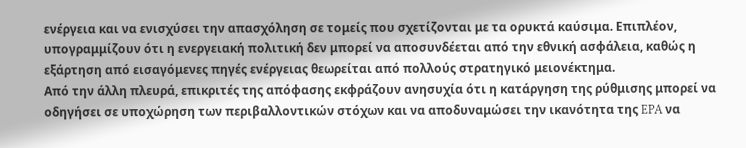ενέργεια και να ενισχύσει την απασχόληση σε τομείς που σχετίζονται με τα ορυκτά καύσιμα. Επιπλέον, υπογραμμίζουν ότι η ενεργειακή πολιτική δεν μπορεί να αποσυνδέεται από την εθνική ασφάλεια, καθώς η εξάρτηση από εισαγόμενες πηγές ενέργειας θεωρείται από πολλούς στρατηγικό μειονέκτημα.
Από την άλλη πλευρά, επικριτές της απόφασης εκφράζουν ανησυχία ότι η κατάργηση της ρύθμισης μπορεί να οδηγήσει σε υποχώρηση των περιβαλλοντικών στόχων και να αποδυναμώσει την ικανότητα της EPA να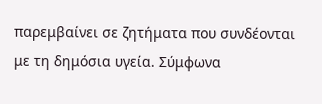παρεμβαίνει σε ζητήματα που συνδέονται με τη δημόσια υγεία. Σύμφωνα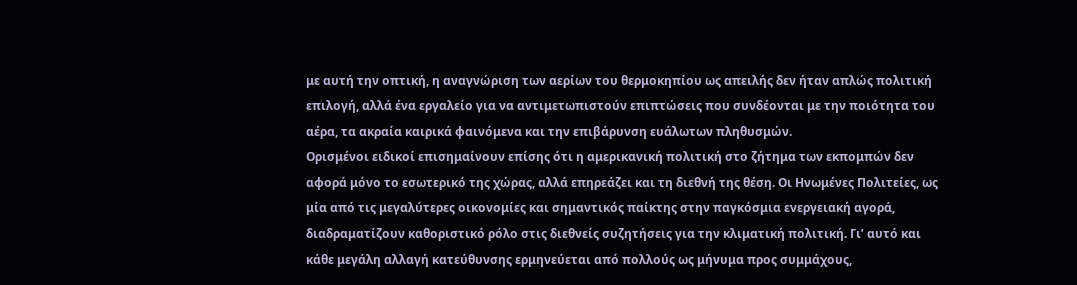με αυτή την οπτική, η αναγνώριση των αερίων του θερμοκηπίου ως απειλής δεν ήταν απλώς πολιτική επιλογή, αλλά ένα εργαλείο για να αντιμετωπιστούν επιπτώσεις που συνδέονται με την ποιότητα του αέρα, τα ακραία καιρικά φαινόμενα και την επιβάρυνση ευάλωτων πληθυσμών.
Ορισμένοι ειδικοί επισημαίνουν επίσης ότι η αμερικανική πολιτική στο ζήτημα των εκπομπών δεν αφορά μόνο το εσωτερικό της χώρας, αλλά επηρεάζει και τη διεθνή της θέση. Οι Ηνωμένες Πολιτείες, ως μία από τις μεγαλύτερες οικονομίες και σημαντικός παίκτης στην παγκόσμια ενεργειακή αγορά, διαδραματίζουν καθοριστικό ρόλο στις διεθνείς συζητήσεις για την κλιματική πολιτική. Γι’ αυτό και κάθε μεγάλη αλλαγή κατεύθυνσης ερμηνεύεται από πολλούς ως μήνυμα προς συμμάχους,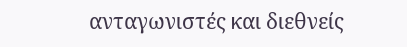ανταγωνιστές και διεθνείς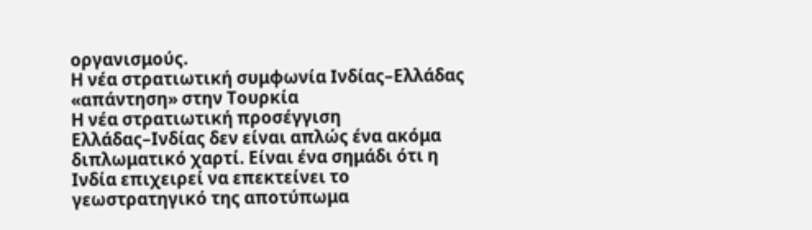οργανισμούς.
Η νέα στρατιωτική συμφωνία Ινδίας–Ελλάδας «απάντηση» στην Τουρκία
Η νέα στρατιωτική προσέγγιση Ελλάδας–Ινδίας δεν είναι απλώς ένα ακόμα διπλωματικό χαρτί. Είναι ένα σημάδι ότι η Ινδία επιχειρεί να επεκτείνει το γεωστρατηγικό της αποτύπωμα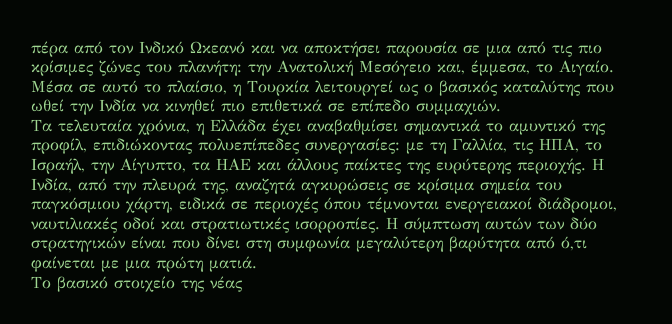πέρα από τον Ινδικό Ωκεανό και να αποκτήσει παρουσία σε μια από τις πιο κρίσιμες ζώνες του πλανήτη: την Ανατολική Μεσόγειο και, έμμεσα, το Αιγαίο. Μέσα σε αυτό το πλαίσιο, η Τουρκία λειτουργεί ως ο βασικός καταλύτης που ωθεί την Ινδία να κινηθεί πιο επιθετικά σε επίπεδο συμμαχιών.
Τα τελευταία χρόνια, η Ελλάδα έχει αναβαθμίσει σημαντικά το αμυντικό της προφίλ, επιδιώκοντας πολυεπίπεδες συνεργασίες: με τη Γαλλία, τις ΗΠΑ, το Ισραήλ, την Αίγυπτο, τα ΗΑΕ και άλλους παίκτες της ευρύτερης περιοχής. Η Ινδία, από την πλευρά της, αναζητά αγκυρώσεις σε κρίσιμα σημεία του παγκόσμιου χάρτη, ειδικά σε περιοχές όπου τέμνονται ενεργειακοί διάδρομοι, ναυτιλιακές οδοί και στρατιωτικές ισορροπίες. Η σύμπτωση αυτών των δύο στρατηγικών είναι που δίνει στη συμφωνία μεγαλύτερη βαρύτητα από ό,τι φαίνεται με μια πρώτη ματιά.
Το βασικό στοιχείο της νέας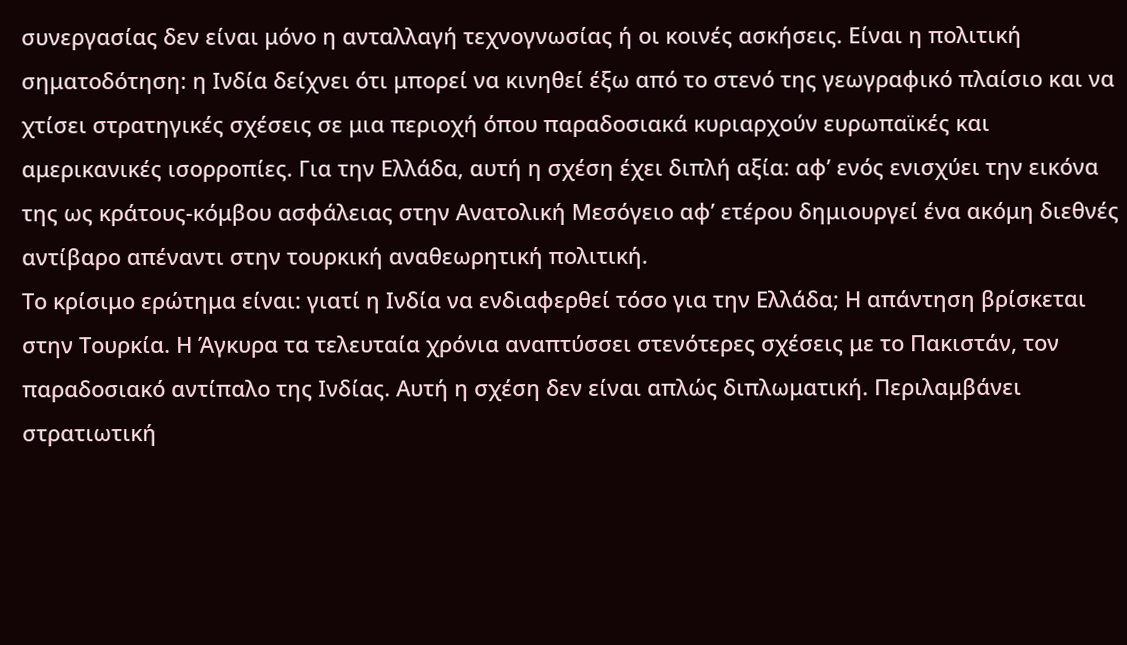συνεργασίας δεν είναι μόνο η ανταλλαγή τεχνογνωσίας ή οι κοινές ασκήσεις. Είναι η πολιτική σηματοδότηση: η Ινδία δείχνει ότι μπορεί να κινηθεί έξω από το στενό της γεωγραφικό πλαίσιο και να χτίσει στρατηγικές σχέσεις σε μια περιοχή όπου παραδοσιακά κυριαρχούν ευρωπαϊκές και αμερικανικές ισορροπίες. Για την Ελλάδα, αυτή η σχέση έχει διπλή αξία: αφ’ ενός ενισχύει την εικόνα της ως κράτους-κόμβου ασφάλειας στην Ανατολική Μεσόγειο αφ’ ετέρου δημιουργεί ένα ακόμη διεθνές αντίβαρο απέναντι στην τουρκική αναθεωρητική πολιτική.
Το κρίσιμο ερώτημα είναι: γιατί η Ινδία να ενδιαφερθεί τόσο για την Ελλάδα; Η απάντηση βρίσκεται στην Τουρκία. Η Άγκυρα τα τελευταία χρόνια αναπτύσσει στενότερες σχέσεις με το Πακιστάν, τον παραδοσιακό αντίπαλο της Ινδίας. Αυτή η σχέση δεν είναι απλώς διπλωματική. Περιλαμβάνει στρατιωτική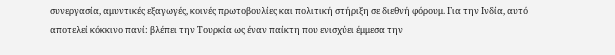συνεργασία, αμυντικές εξαγωγές, κοινές πρωτοβουλίες και πολιτική στήριξη σε διεθνή φόρουμ. Για την Ινδία, αυτό αποτελεί κόκκινο πανί: βλέπει την Τουρκία ως έναν παίκτη που ενισχύει έμμεσα την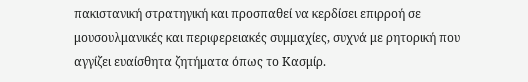πακιστανική στρατηγική και προσπαθεί να κερδίσει επιρροή σε μουσουλμανικές και περιφερειακές συμμαχίες, συχνά με ρητορική που αγγίζει ευαίσθητα ζητήματα όπως το Κασμίρ.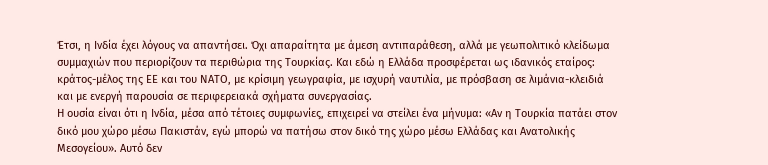Έτσι, η Ινδία έχει λόγους να απαντήσει. Όχι απαραίτητα με άμεση αντιπαράθεση, αλλά με γεωπολιτικό κλείδωμα συμμαχιών που περιορίζουν τα περιθώρια της Τουρκίας. Και εδώ η Ελλάδα προσφέρεται ως ιδανικός εταίρος: κράτος-μέλος της ΕΕ και του ΝΑΤΟ, με κρίσιμη γεωγραφία, με ισχυρή ναυτιλία, με πρόσβαση σε λιμάνια-κλειδιά και με ενεργή παρουσία σε περιφερειακά σχήματα συνεργασίας.
Η ουσία είναι ότι η Ινδία, μέσα από τέτοιες συμφωνίες, επιχειρεί να στείλει ένα μήνυμα: «Αν η Τουρκία πατάει στον δικό μου χώρο μέσω Πακιστάν, εγώ μπορώ να πατήσω στον δικό της χώρο μέσω Ελλάδας και Ανατολικής Μεσογείου». Αυτό δεν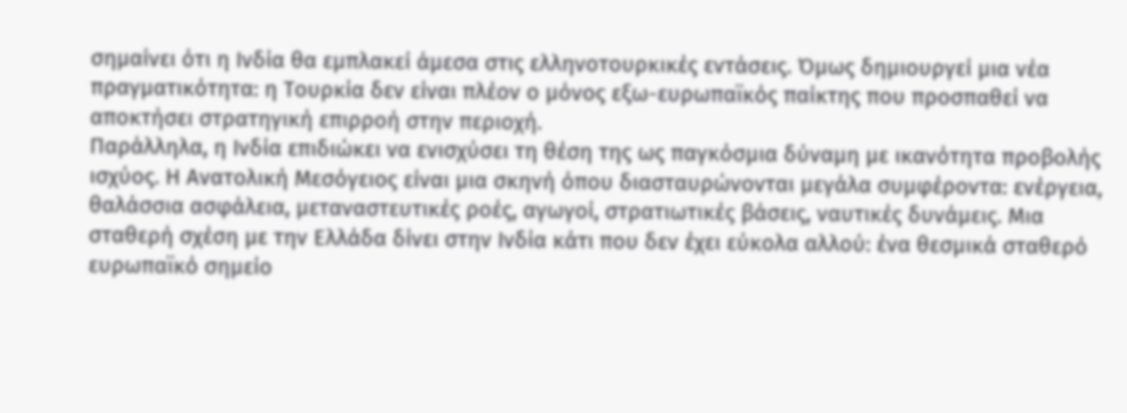σημαίνει ότι η Ινδία θα εμπλακεί άμεσα στις ελληνοτουρκικές εντάσεις. Όμως δημιουργεί μια νέα πραγματικότητα: η Τουρκία δεν είναι πλέον ο μόνος εξω-ευρωπαϊκός παίκτης που προσπαθεί να αποκτήσει στρατηγική επιρροή στην περιοχή.
Παράλληλα, η Ινδία επιδιώκει να ενισχύσει τη θέση της ως παγκόσμια δύναμη με ικανότητα προβολής ισχύος. Η Ανατολική Μεσόγειος είναι μια σκηνή όπου διασταυρώνονται μεγάλα συμφέροντα: ενέργεια, θαλάσσια ασφάλεια, μεταναστευτικές ροές, αγωγοί, στρατιωτικές βάσεις, ναυτικές δυνάμεις. Μια σταθερή σχέση με την Ελλάδα δίνει στην Ινδία κάτι που δεν έχει εύκολα αλλού: ένα θεσμικά σταθερό ευρωπαϊκό σημείο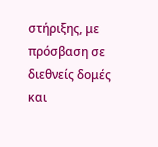στήριξης, με πρόσβαση σε διεθνείς δομές και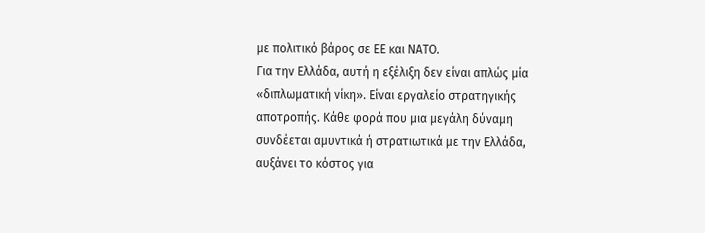με πολιτικό βάρος σε ΕΕ και ΝΑΤΟ.
Για την Ελλάδα, αυτή η εξέλιξη δεν είναι απλώς μία «διπλωματική νίκη». Είναι εργαλείο στρατηγικής αποτροπής. Κάθε φορά που μια μεγάλη δύναμη συνδέεται αμυντικά ή στρατιωτικά με την Ελλάδα, αυξάνει το κόστος για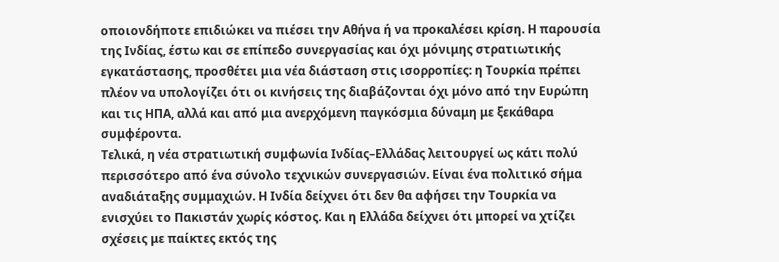οποιονδήποτε επιδιώκει να πιέσει την Αθήνα ή να προκαλέσει κρίση. Η παρουσία της Ινδίας, έστω και σε επίπεδο συνεργασίας και όχι μόνιμης στρατιωτικής εγκατάστασης, προσθέτει μια νέα διάσταση στις ισορροπίες: η Τουρκία πρέπει πλέον να υπολογίζει ότι οι κινήσεις της διαβάζονται όχι μόνο από την Ευρώπη και τις ΗΠΑ, αλλά και από μια ανερχόμενη παγκόσμια δύναμη με ξεκάθαρα συμφέροντα.
Τελικά, η νέα στρατιωτική συμφωνία Ινδίας–Ελλάδας λειτουργεί ως κάτι πολύ περισσότερο από ένα σύνολο τεχνικών συνεργασιών. Είναι ένα πολιτικό σήμα αναδιάταξης συμμαχιών. Η Ινδία δείχνει ότι δεν θα αφήσει την Τουρκία να ενισχύει το Πακιστάν χωρίς κόστος. Και η Ελλάδα δείχνει ότι μπορεί να χτίζει σχέσεις με παίκτες εκτός της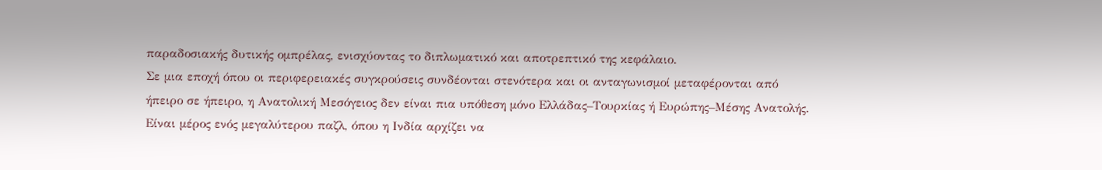παραδοσιακής δυτικής ομπρέλας, ενισχύοντας το διπλωματικό και αποτρεπτικό της κεφάλαιο.
Σε μια εποχή όπου οι περιφερειακές συγκρούσεις συνδέονται στενότερα και οι ανταγωνισμοί μεταφέρονται από ήπειρο σε ήπειρο, η Ανατολική Μεσόγειος δεν είναι πια υπόθεση μόνο Ελλάδας–Τουρκίας ή Ευρώπης–Μέσης Ανατολής. Είναι μέρος ενός μεγαλύτερου παζλ, όπου η Ινδία αρχίζει να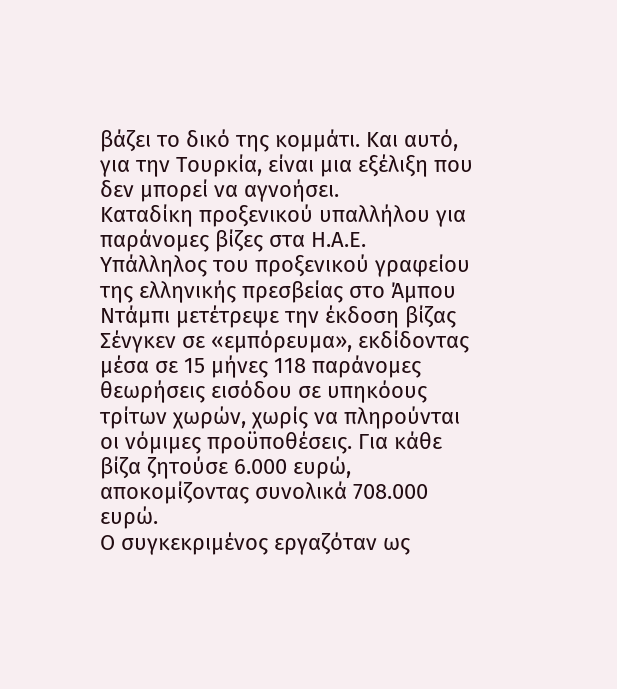βάζει το δικό της κομμάτι. Και αυτό, για την Τουρκία, είναι μια εξέλιξη που δεν μπορεί να αγνοήσει.
Καταδίκη προξενικού υπαλλήλου για παράνομες βίζες στα Η.Α.Ε.
Υπάλληλος του προξενικού γραφείου της ελληνικής πρεσβείας στο Άμπου Ντάμπι μετέτρεψε την έκδοση βίζας Σένγκεν σε «εμπόρευμα», εκδίδοντας μέσα σε 15 μήνες 118 παράνομες θεωρήσεις εισόδου σε υπηκόους τρίτων χωρών, χωρίς να πληρούνται οι νόμιμες προϋποθέσεις. Για κάθε βίζα ζητούσε 6.000 ευρώ, αποκομίζοντας συνολικά 708.000 ευρώ.
Ο συγκεκριμένος εργαζόταν ως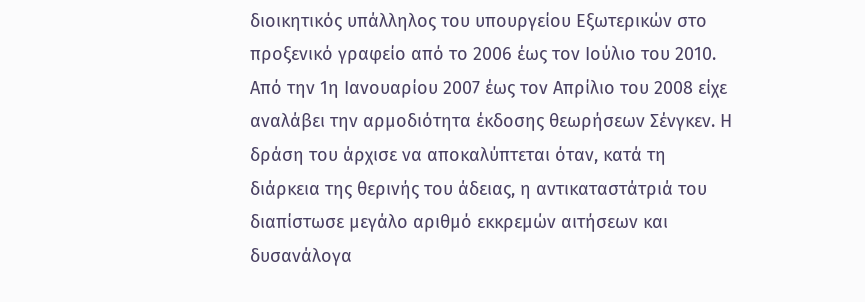διοικητικός υπάλληλος του υπουργείου Εξωτερικών στο προξενικό γραφείο από το 2006 έως τον Ιούλιο του 2010. Από την 1η Ιανουαρίου 2007 έως τον Απρίλιο του 2008 είχε αναλάβει την αρμοδιότητα έκδοσης θεωρήσεων Σένγκεν. Η δράση του άρχισε να αποκαλύπτεται όταν, κατά τη διάρκεια της θερινής του άδειας, η αντικαταστάτριά του διαπίστωσε μεγάλο αριθμό εκκρεμών αιτήσεων και δυσανάλογα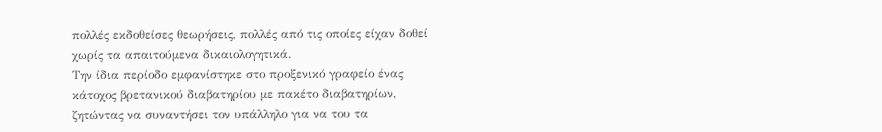πολλές εκδοθείσες θεωρήσεις, πολλές από τις οποίες είχαν δοθεί χωρίς τα απαιτούμενα δικαιολογητικά.
Την ίδια περίοδο εμφανίστηκε στο προξενικό γραφείο ένας κάτοχος βρετανικού διαβατηρίου με πακέτο διαβατηρίων, ζητώντας να συναντήσει τον υπάλληλο για να του τα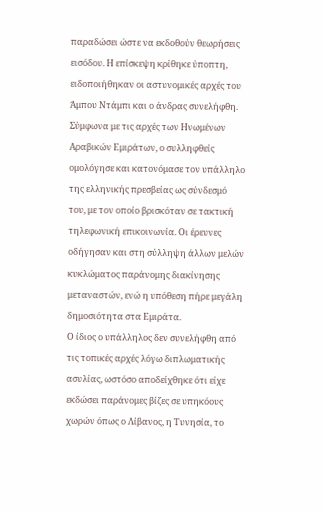παραδώσει ώστε να εκδοθούν θεωρήσεις εισόδου. Η επίσκεψη κρίθηκε ύποπτη, ειδοποιήθηκαν οι αστυνομικές αρχές του Άμπου Ντάμπι και ο άνδρας συνελήφθη. Σύμφωνα με τις αρχές των Ηνωμένων Αραβικών Εμιράτων, ο συλληφθείς ομολόγησε και κατονόμασε τον υπάλληλο της ελληνικής πρεσβείας ως σύνδεσμό του, με τον οποίο βρισκόταν σε τακτική τηλεφωνική επικοινωνία. Οι έρευνες οδήγησαν και στη σύλληψη άλλων μελών κυκλώματος παράνομης διακίνησης μεταναστών, ενώ η υπόθεση πήρε μεγάλη δημοσιότητα στα Εμιράτα.
Ο ίδιος ο υπάλληλος δεν συνελήφθη από τις τοπικές αρχές λόγω διπλωματικής ασυλίας, ωστόσο αποδείχθηκε ότι είχε εκδώσει παράνομες βίζες σε υπηκόους χωρών όπως ο Λίβανος, η Τυνησία, το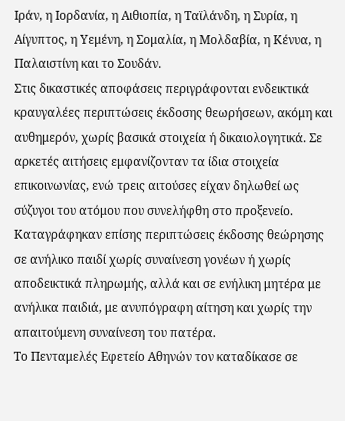Ιράν, η Ιορδανία, η Αιθιοπία, η Ταϊλάνδη, η Συρία, η Αίγυπτος, η Υεμένη, η Σομαλία, η Μολδαβία, η Κένυα, η Παλαιστίνη και το Σουδάν.
Στις δικαστικές αποφάσεις περιγράφονται ενδεικτικά κραυγαλέες περιπτώσεις έκδοσης θεωρήσεων, ακόμη και αυθημερόν, χωρίς βασικά στοιχεία ή δικαιολογητικά. Σε αρκετές αιτήσεις εμφανίζονταν τα ίδια στοιχεία επικοινωνίας, ενώ τρεις αιτούσες είχαν δηλωθεί ως σύζυγοι του ατόμου που συνελήφθη στο προξενείο. Καταγράφηκαν επίσης περιπτώσεις έκδοσης θεώρησης σε ανήλικο παιδί χωρίς συναίνεση γονέων ή χωρίς αποδεικτικά πληρωμής, αλλά και σε ενήλικη μητέρα με ανήλικα παιδιά, με ανυπόγραφη αίτηση και χωρίς την απαιτούμενη συναίνεση του πατέρα.
Το Πενταμελές Εφετείο Αθηνών τον καταδίκασε σε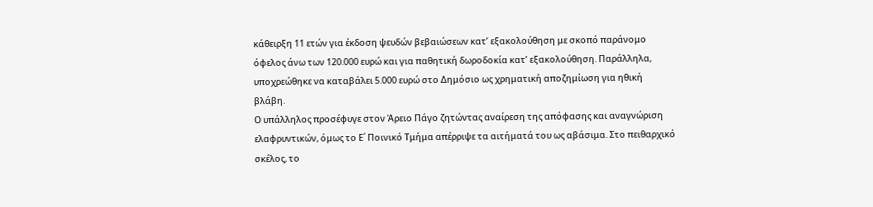κάθειρξη 11 ετών για έκδοση ψευδών βεβαιώσεων κατ’ εξακολούθηση με σκοπό παράνομο όφελος άνω των 120.000 ευρώ και για παθητική δωροδοκία κατ’ εξακολούθηση. Παράλληλα, υποχρεώθηκε να καταβάλει 5.000 ευρώ στο Δημόσιο ως χρηματική αποζημίωση για ηθική βλάβη.
Ο υπάλληλος προσέφυγε στον Άρειο Πάγο ζητώντας αναίρεση της απόφασης και αναγνώριση ελαφρυντικών, όμως το Ε΄ Ποινικό Τμήμα απέρριψε τα αιτήματά του ως αβάσιμα. Στο πειθαρχικό σκέλος, το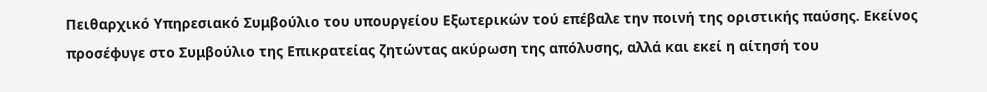Πειθαρχικό Υπηρεσιακό Συμβούλιο του υπουργείου Εξωτερικών τού επέβαλε την ποινή της οριστικής παύσης. Εκείνος προσέφυγε στο Συμβούλιο της Επικρατείας ζητώντας ακύρωση της απόλυσης, αλλά και εκεί η αίτησή του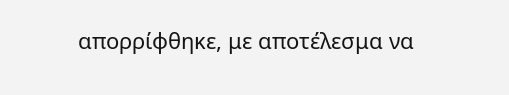απορρίφθηκε, με αποτέλεσμα να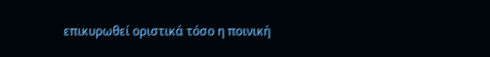επικυρωθεί οριστικά τόσο η ποινική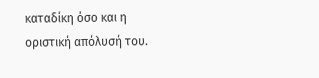καταδίκη όσο και η οριστική απόλυσή του.